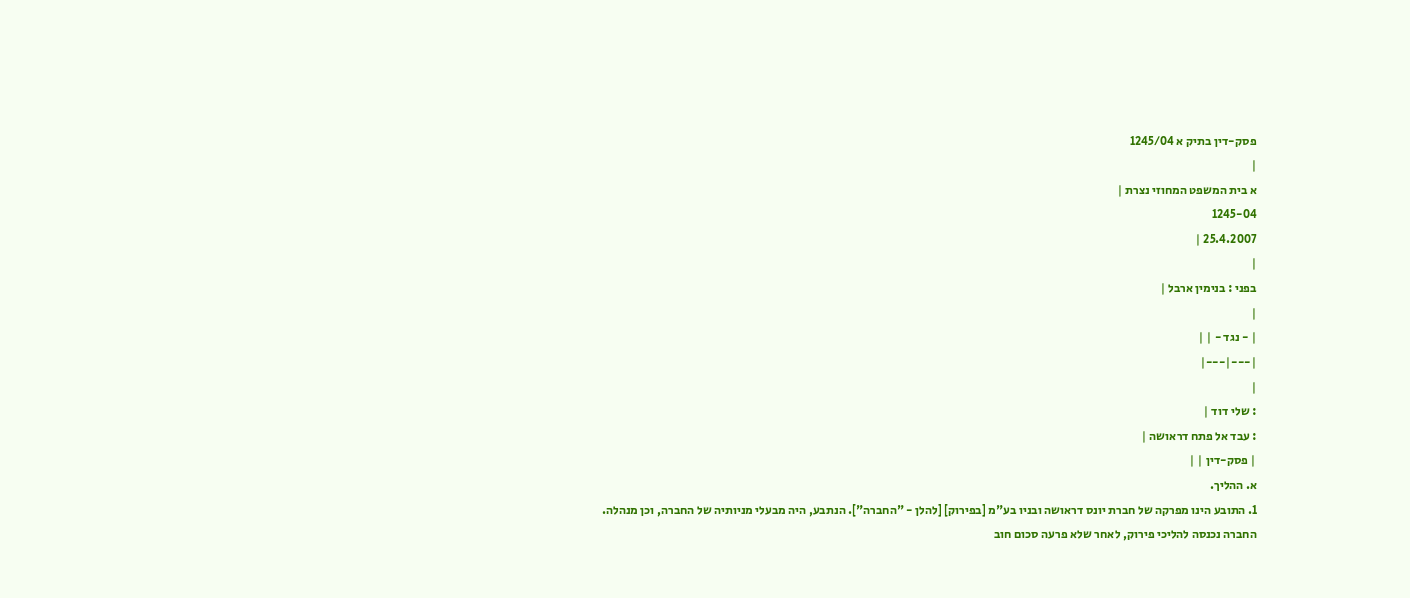פסק-דין בתיק א 1245/04
|
א בית המשפט המחוזי נצרת |
1245-04
25.4.2007 |
|
בפני : בנימין ארבל |
|
| - נגד - | |
|---|---|
|
: שלי דוד |
: עבד אל פתח דראושה |
| פסק-דין | |
א. ההליך.
1. התובע הינו מפרקה של חברת יונס דראושה ובניו בע"מ [בפירוק] [להלן - "החברה"]. הנתבע, היה מבעלי מניותיה של החברה, וכן מנהלה. החברה נכנסה להליכי פירוק, לאחר שלא פרעה סכום חוב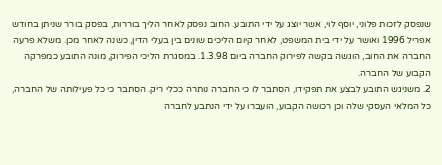שנפסק לזכות פלוני, יוסף לוי, אשר יוצג על ידי התובע. החוב נפסק לאחר הליך בוררות, בפסק בורר שניתן בחודש אפריל 1996 ואושר על ידי בית המשפט, לאחר קיום הליכים שונים בין בעלי הדין, כשנה לאחר מכן. משלא פרעה החברה את החוב, הוגשה בקשה לפירוק החברה ביום 1.3.98. במסגרת הליכי הפירוק, מונה התובע כמפרקה הקבוע של החברה.
2. משניגש התובע לבצע את תפקידו, הסתבר לו כי החברה נותרה ככלי ריק. הסתבר כי כל פעילותה של החברה, כל המלאי העסקי שלה וכן רכושה הקבוע, הועברו על ידי הנתבע לחברה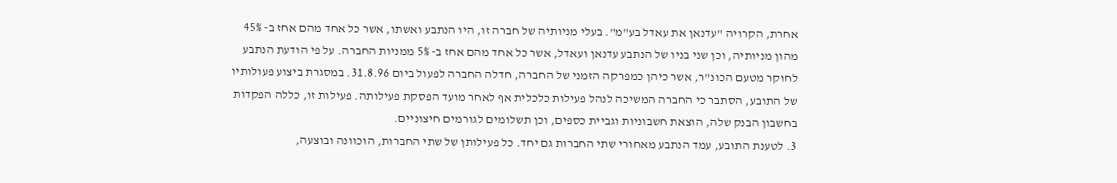אחרת, הקרויה "עדנאן את עאדל בע"מ". בעלי מניותיה של חברה זו, היו הנתבע ואשתו, אשר כל אחד מהם אחז ב- 45% מהון מניותיה, וכן שני בניו של הנתבע עדנאן ועאדל, אשר כל אחד מהם אחז ב- 5% ממניות החברה. על פי הודעת הנתבע לחוקר מטעם הכונ"ר, אשר כיהן כמפרקה הזמני של החברה, חדלה החברה לפעול ביום 31.8.96. במסגרת ביצוע פעולותיו של התובע, הסתבר כי החברה המשיכה לנהל פעילות כלכלית אף לאחר מועד הפסקת פעילותה. פעילות זו, כללה הפקדות בחשבון הבנק שלה, הוצאת חשבוניות וגביית כספים, וכן תשלומים לגורמים חיצוניים.
3. לטענת התובע, עמד הנתבע מאחורי שתי החברות גם יחד. כל פעילותן של שתי החברות, הוכוונה ובוצעה,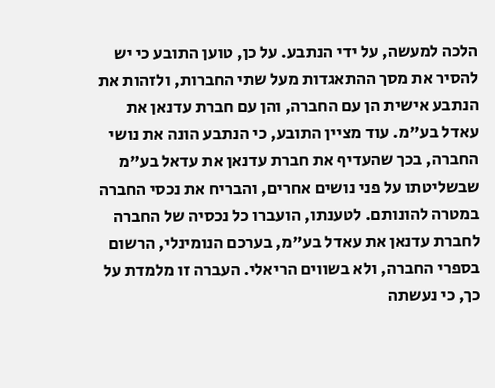הלכה למעשה, על ידי הנתבע. על כן, טוען התובע כי יש להסיר את מסך ההתאגדות מעל שתי החברות, ולזהות את הנתבע אישית הן עם החברה, והן עם חברת עדנאן את עאדל בע"מ. עוד מציין התובע, כי הנתבע הונה את נושי החברה, בכך שהעדיף את חברת עדנאן את עדאל בע"מ שבשליטתו על פני נושים אחרים, והבריח את נכסי החברה במטרה להונותם. לטענתו, הועברו כל נכסיה של החברה לחברת עדנאן את עאדל בע"מ, בערכם הנומינלי, הרשום בספרי החברה, ולא בשווים הריאלי. העברה זו מלמדת על כך, כי נעשתה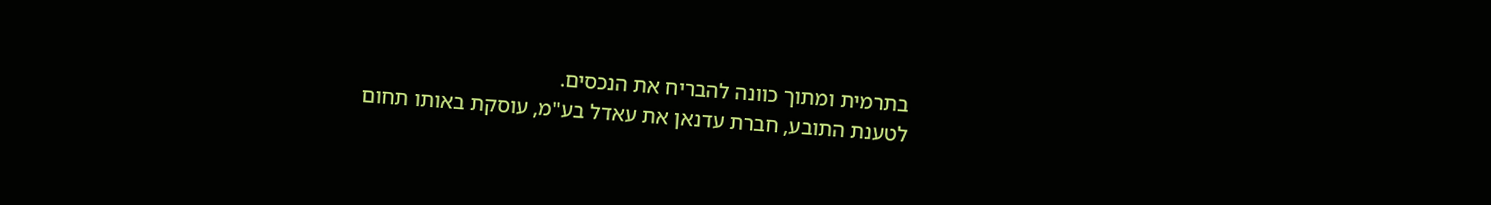בתרמית ומתוך כוונה להבריח את הנכסים.
לטענת התובע, חברת עדנאן את עאדל בע"מ, עוסקת באותו תחום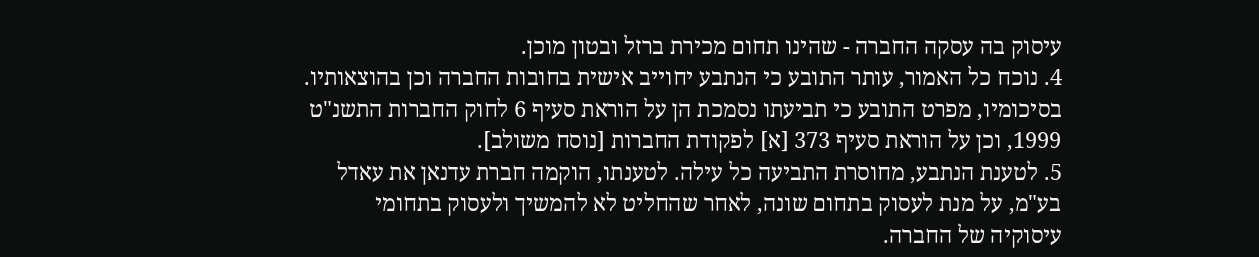עיסוק בה עסקה החברה - שהינו תחום מכירת ברזל ובטון מוכן.
4. נוכח כל האמור, עותר התובע כי הנתבע יחוייב אישית בחובות החברה וכן בהוצאותיו. בסיכומיו, מפרט התובע כי תביעתו נסמכת הן על הוראת סעיף 6 לחוק החברות התשנ"ט 1999, וכן על הוראת סעיף 373 [א] לפקודת החברות [נוסח משולב].
5. לטענת הנתבע, מחוסרת התביעה כל עילה. לטענתו, הוקמה חברת עדנאן את עאדל בע"מ, על מנת לעסוק בתחום שונה, לאחר שהחליט לא להמשיך ולעסוק בתחומי עיסוקיה של החברה.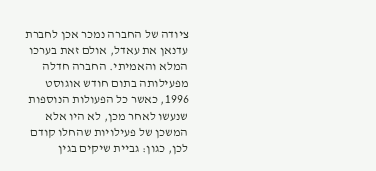ציודה של החברה נמכר אכן לחברת עדנאן את עאדל, אולם זאת בערכו המלא והאמיתי. החברה חדלה מפעילותה בתום חודש אוגוסט 1996, כאשר כל הפעולות הנוספות שנעשו לאחר מכן, לא היו אלא המשכן של פעילויות שהחלו קודם לכן, כגון: גביית שיקים בגין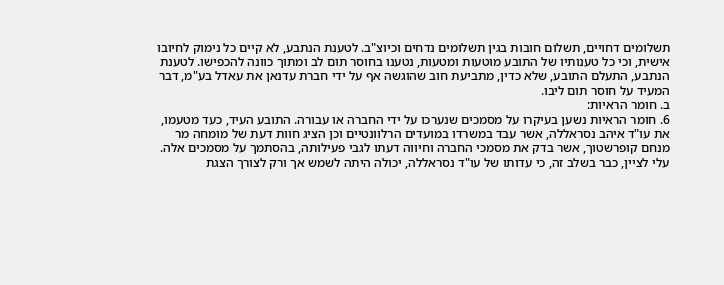תשלומים דחויים, תשלום חובות בגין תשלומים נדחים וכיוצ"ב. לטענת הנתבע, לא קיים כל נימוק לחיובו אישית, וכי כל טענותיו של התובע מוטעות ומטעות, נטענו בחוסר תום לב ומתוך כוונה להכפישו. לטענת הנתבע, התעלם התובע, שלא כדין, מתביעת חוב שהוגשה אף על ידי חברת עדנאן את עאדל בע"מ, דבר המעיד על חוסר תום ליבו.
ב. חומר הראיות:
6. חומר הראיות נשען בעיקרו על מסמכים שנערכו על ידי החברה או עבורה. התובע העיד, כעד מטעמו, את עו"ד איהב נסראללה, אשר עבד במשרדו במועדים הרלוונטיים וכן הציג חוות דעת של מומחה מר מנחם קופרשטוך, אשר בדק את מסמכי החברה וחיווה דעתו לגבי פעילותה, בהסתמך על מסמכים אלה.
עלי לציין, כבר בשלב זה, כי עדותו של עו"ד נסראללה, יכולה היתה לשמש אך ורק לצורך הצגת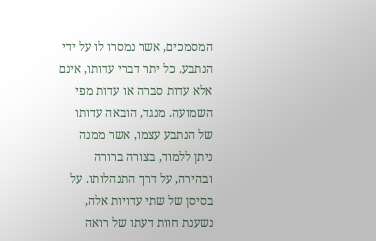המסמכים, אשר נמסרו לו על ידי הנתבע. כל יתר דברי עדותו, אינם אלא עדות סברה או עדות מפי השמועה. מנגד, הובאה עדותו של הנתבע עצמו, אשר ממנה ניתן ללמוד, בצורה ברורה ובהירה, על דרך התנהלותו. על בסיסן של שתי עדויות אלה, נשענת חוות דעתו של רואה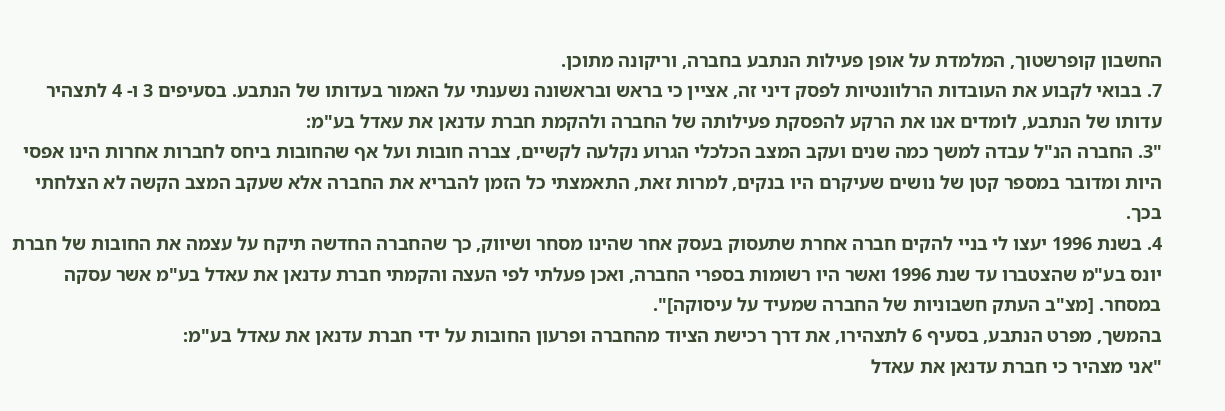החשבון קופרשטוך, המלמדת על אופן פעילות הנתבע בחברה, וריקונה מתוכן.
7. בבואי לקבוע את העובדות הרלוונטיות לפסק דיני זה, אציין כי בראש ובראשונה נשענתי על האמור בעדותו של הנתבע. בסעיפים 3 ו- 4 לתצהיר עדותו של הנתבע, לומדים אנו את הרקע להפסקת פעילותה של החברה ולהקמת חברת עדנאן את עאדל בע"מ:
"3. החברה הנ"ל עבדה למשך כמה שנים ועקב המצב הכלכלי הגרוע נקלעה לקשיים, צברה חובות ועל אף שהחובות ביחס לחברות אחרות הינו אפסי היות ומדובר במספר קטן של נושים שעיקרם היו בנקים, למרות זאת, התאמצתי כל הזמן להבריא את החברה אלא שעקב המצב הקשה לא הצלחתי בכך.
4. בשנת 1996 יעצו לי בניי להקים חברה אחרת שתעסוק בעסק אחר שהינו מסחר ושיווק, כך שהחברה החדשה תיקח על עצמה את החובות של חברת יונס בע"מ שהצטברו עד שנת 1996 ואשר היו רשומות בספרי החברה, ואכן פעלתי לפי העצה והקמתי חברת עדנאן את עאדל בע"מ אשר עסקה במסחר. [מצ"ב העתק חשבוניות של החברה שמעיד על עיסוקה]".
בהמשך, מפרט הנתבע, בסעיף 6 לתצהירו, את דרך רכישת הציוד מהחברה ופרעון החובות על ידי חברת עדנאן את עאדל בע"מ:
"אני מצהיר כי חברת עדנאן את עאדל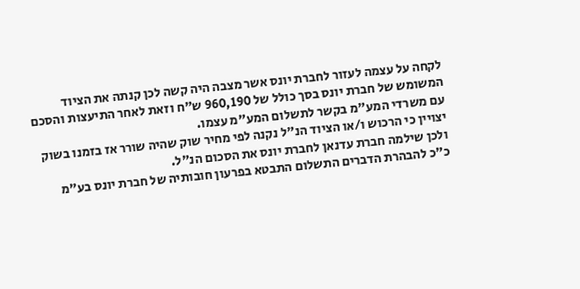לקחה על עצמה לעזור לחברת יונס אשר מצבה היה קשה לכן קנתה את הציוד המשומש של חברת יונס בסך כולל של 960,190 ש"ח וזאת לאחר התיעצות והסכם עם משרדי המע"מ בקשר לתשלום המע"מ עצמו.
יצויין כי הרכוש ו/או הציוד הנ"ל נקנה לפי מחיר שוק שהיה שורר אז בזמנו בשוק ולכן שילמה חברת עדנאן לחברת יונס את הסכום הנ"ל.
כ"כ להבהרת הדברים התשלום התבטא בפרעון חובותיה של חברת יונס בע"מ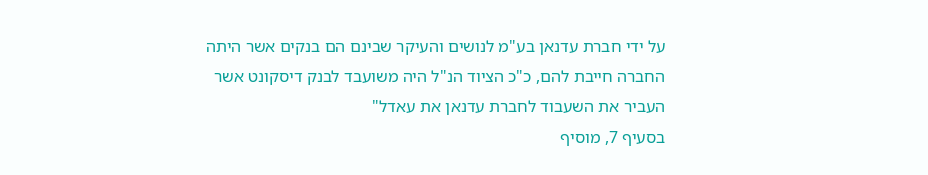על ידי חברת עדנאן בע"מ לנושים והעיקר שבינם הם בנקים אשר היתה החברה חייבת להם, כ"כ הציוד הנ"ל היה משועבד לבנק דיסקונט אשר העביר את השעבוד לחברת עדנאן את עאדל"
בסעיף 7, מוסיף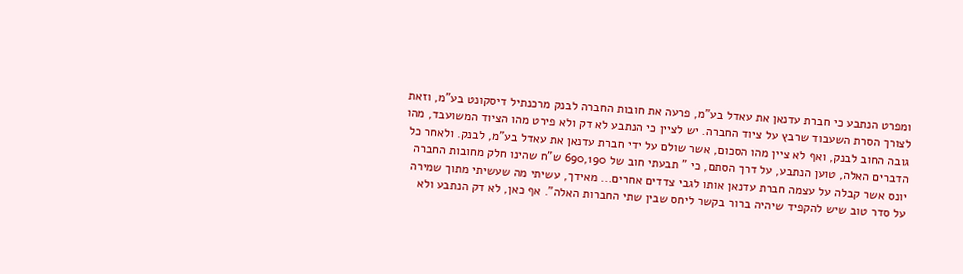ומפרט הנתבע כי חברת עדנאן את עאדל בע"מ, פרעה את חובות החברה לבנק מרכנתיל דיסקונט בע"מ, וזאת לצורך הסרת השעבוד שרבץ על ציוד החברה. יש לציין כי הנתבע לא דק ולא פירט מהו הציוד המשועבד, מהו גובה החוב לבנק, ואף לא ציין מהו הסכום, אשר שולם על ידי חברת עדנאן את עאדל בע"מ, לבנק. ולאחר כל הדברים האלה, טוען הנתבע, על דרך הסתם, כי " תבעתי חוב של 690,190 ש"ח שהינו חלק מחובות החברה יונס אשר קבלה על עצמה חברת עדנאן אותו לגבי צדדים אחרים... מאידך, עשיתי מה שעשיתי מתוך שמירה על סדר טוב שיש להקפיד שיהיה ברור בקשר ליחס שבין שתי החברות האלה". אף כאן, לא דק הנתבע ולא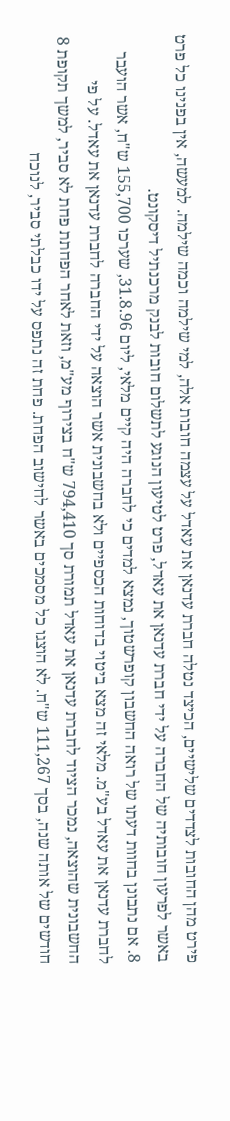פירט מהן החובות לצדדים שלישיים, הכיצד נטלה חברת עדנאן את עאדל על עצמה חובות אלה, למי שילמה וכמה שילמה. למעשה, אין בפנינו כל פרט באשר לפרעון חובותיה של החברה על ידי חברת עדנאן את עאדל, פרט לטיעון הנוגע לתשלום חובות לבנק מרכנתיל דיסקונט.
8. אם נתבונן בחוות דעתו של רואה החשבון קופרשטוך, נמצא למדים כי לחברה היה קיים מלאי, ליום 31.8.96, שערכו 155,700 ש"ח, אשר הועבר לחברת עדנאן את עאדל בע"מ. מלאי זה מצא ביטוי בדוחות הכספיים ולא בחשבונית אשר הוצאה על ידי החברה לחברת עדנאן את עאדל. על פי החשבונית שהוצאה, נמכר הציוד לחברת עדנאן את עאדל תמורת סך 794,410 ש"ח בצירוף מע"מ, וזאת לאחר הפחתת פחת לא סביר, למשך תקופת 8 חודשים של אותה שנה, בסך 111,267 ש"ח. לא הוצגו כל מסמכים באשר לחישוב הפחת. פחת זה נתפס על ידו כבלתי סביר, לנוכח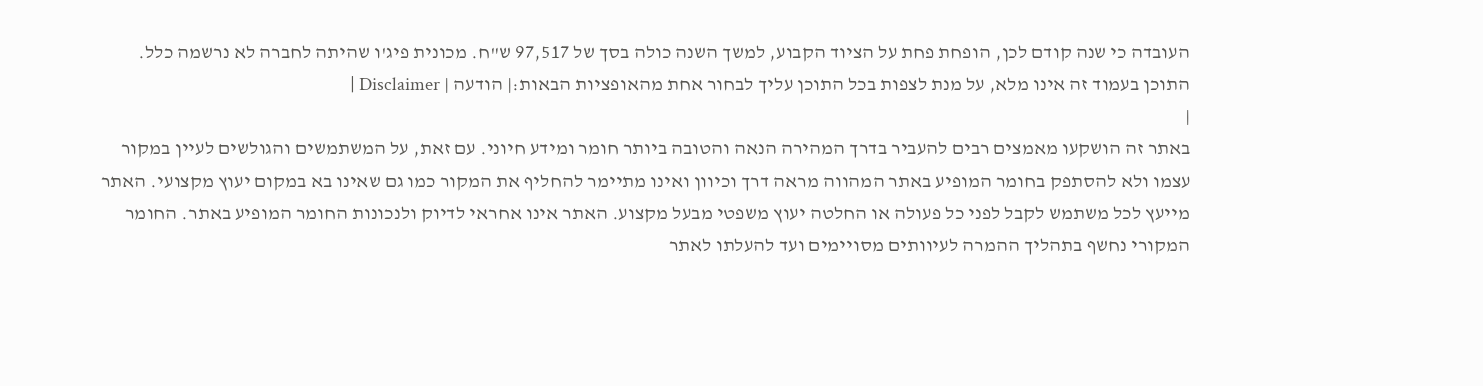העובדה כי שנה קודם לכן, הופחת פחת על הציוד הקבוע, למשך השנה כולה בסך של 97,517 ש"ח. מכונית פיג'ו שהיתה לחברה לא נרשמה כלל.
התוכן בעמוד זה אינו מלא, על מנת לצפות בכל התוכן עליך לבחור אחת מהאופציות הבאות:| הודעה | Disclaimer |
|
באתר זה הושקעו מאמצים רבים להעביר בדרך המהירה הנאה והטובה ביותר חומר ומידע חיוני. עם זאת, על המשתמשים והגולשים לעיין במקור עצמו ולא להסתפק בחומר המופיע באתר המהווה מראה דרך וכיוון ואינו מתיימר להחליף את המקור כמו גם שאינו בא במקום יעוץ מקצועי. האתר מייעץ לכל משתמש לקבל לפני כל פעולה או החלטה יעוץ משפטי מבעל מקצוע. האתר אינו אחראי לדיוק ולנכונות החומר המופיע באתר. החומר המקורי נחשף בתהליך ההמרה לעיוותים מסויימים ועד להעלתו לאתר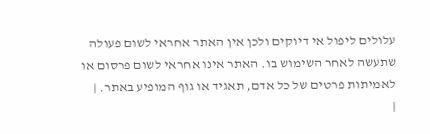עלולים ליפול אי דיוקים ולכן אין האתר אחראי לשום פעולה שתעשה לאחר השימוש בו. האתר אינו אחראי לשום פרסום או לאמיתות פרטים של כל אדם, תאגיד או גוף המופיע באתר. |
|